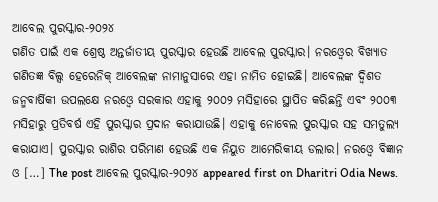ଆବେଲ ପୁରସ୍କାର-୨୦୨୪
ଗଣିତ ପାଇଁ ଏକ ଶ୍ରେଷ୍ଠ ଅନ୍ତର୍ଜାତୀୟ ପୁରସ୍କାର ହେଉଛି ଆବେଲ ପୁରସ୍କାର। ନରଓ୍ବେର ବିଖ୍ୟାତ ଗଣିତଜ୍ଞ ବିଲ୍ସ ହେରେନିକ୍ ଆବେଲଙ୍କ ନାମାନୁସାରେ ଏହା ନାମିତ ହୋଇଛି। ଆବେଲଙ୍କ ଦ୍ୱିଶତ ଜନ୍ମବାର୍ଷିକୀ ଉପଲକ୍ଷେ ନରଓ୍ବେ ସରକାର ଏହାକୁ ୨୦୦୨ ମସିହାରେ ସ୍ଥାପିତ କରିଛନ୍ତି ଏବଂ ୨୦୦୩ ମସିହାରୁ ପ୍ରତିବର୍ଷ ଏହି ପୁରସ୍କାର ପ୍ରଦାନ କରାଯାଉଛି। ଏହାକୁ ନୋବେଲ ପୁରସ୍କାର ସହ ସମତୁଲ୍ୟ କରାଯାଏ। ପୁରସ୍କାର ରାଶିର ପରିମାଣ ହେଉଛି ଏକ ନିୟୁତ ଆମେରିକୀୟ ଡଲାର। ନରଓ୍ବେ ବିଜ୍ଞାନ ଓ […] The post ଆବେଲ ପୁରସ୍କାର-୨୦୨୪ appeared first on Dharitri Odia News.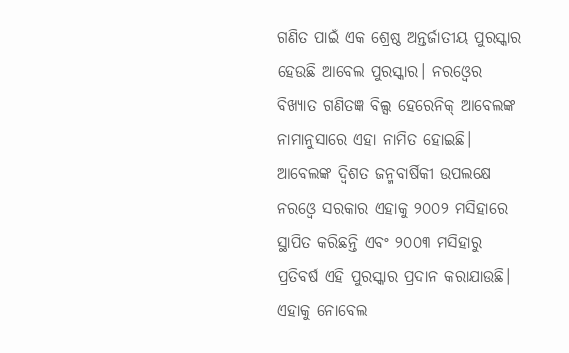ଗଣିତ ପାଇଁ ଏକ ଶ୍ରେଷ୍ଠ ଅନ୍ତର୍ଜାତୀୟ ପୁରସ୍କାର ହେଉଛି ଆବେଲ ପୁରସ୍କାର। ନରଓ୍ବେର ବିଖ୍ୟାତ ଗଣିତଜ୍ଞ ବିଲ୍ସ ହେରେନିକ୍ ଆବେଲଙ୍କ ନାମାନୁସାରେ ଏହା ନାମିତ ହୋଇଛି। ଆବେଲଙ୍କ ଦ୍ୱିଶତ ଜନ୍ମବାର୍ଷିକୀ ଉପଲକ୍ଷେ ନରଓ୍ବେ ସରକାର ଏହାକୁ ୨୦୦୨ ମସିହାରେ ସ୍ଥାପିତ କରିଛନ୍ତି ଏବଂ ୨୦୦୩ ମସିହାରୁ ପ୍ରତିବର୍ଷ ଏହି ପୁରସ୍କାର ପ୍ରଦାନ କରାଯାଉଛି। ଏହାକୁ ନୋବେଲ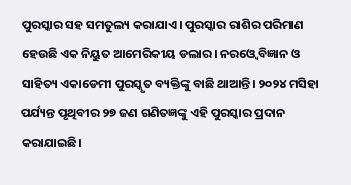ପୁରସ୍କାର ସହ ସମତୁଲ୍ୟ କରାଯାଏ। ପୁରସ୍କାର ରାଶିର ପରିମାଣ ହେଉଛି ଏକ ନିୟୁତ ଆମେରିକୀୟ ଡଲାର। ନରଓ୍ବେ ବିଜ୍ଞାନ ଓ ସାହିତ୍ୟ ଏକାଡେମୀ ପୁରସ୍କୃତ ବ୍ୟକ୍ତିଙ୍କୁ ବାଛି ଥାଆନ୍ତି। ୨୦୨୪ ମସିହା ପର୍ଯ୍ୟନ୍ତ ପୃଥିବୀର ୨୭ ଜଣ ଗଣିତଜ୍ଞଙ୍କୁ ଏହି ପୁରସ୍କାର ପ୍ରଦାନ କରାଯାଇଛି।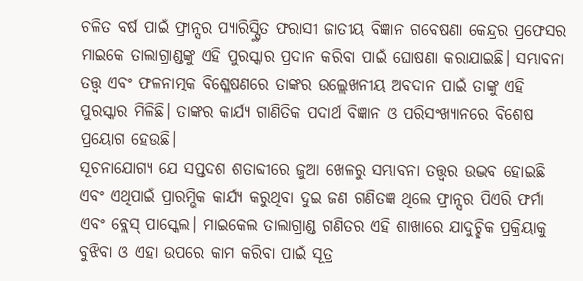ଚଳିତ ବର୍ଷ ପାଇଁ ଫ୍ରାନ୍ସର ପ୍ୟାରିସ୍ସ୍ଥିତ ଫରାସୀ ଜାତୀୟ ବିଜ୍ଞାନ ଗବେଷଣା କେନ୍ଦ୍ରର ପ୍ରଫେସର ମାଇକେ ତାଲାଗ୍ରାଣ୍ଡଙ୍କୁ ଏହି ପୁରସ୍କାର ପ୍ରଦାନ କରିବା ପାଇଁ ଘୋଷଣା କରାଯାଇଛି। ସମ୍ଭାବନା ତତ୍ତ୍ୱ ଏବଂ ଫଳନାତ୍ମକ ବିଶ୍ଳେଷଣରେ ତାଙ୍କର ଉଲ୍ଲେଖନୀୟ ଅବଦାନ ପାଇଁ ତାଙ୍କୁ ଏହି ପୁରସ୍କାର ମିଳିଛି। ତାଙ୍କର କାର୍ଯ୍ୟ ଗାଣିତିକ ପଦାର୍ଥ ବିଜ୍ଞାନ ଓ ପରିସଂଖ୍ୟାନରେ ବିଶେଷ ପ୍ରୟୋଗ ହେଉଛି।
ସୂଚନାଯୋଗ୍ୟ ଯେ ସପ୍ତଦଶ ଶତାବ୍ଦୀରେ ଜୁଆ ଖେଳରୁ ସମ୍ଭାବନା ତତ୍ତ୍ୱର ଉଦ୍ଭବ ହୋଇଛି ଏବଂ ଏଥିପାଇଁ ପ୍ରାରମ୍ଭିକ କାର୍ଯ୍ୟ କରୁଥିବା ଦୁଇ ଜଣ ଗଣିତଜ୍ଞ ଥିଲେ ଫ୍ରାନ୍ସର ପିଏରି ଫର୍ମା ଏବଂ ବ୍ଲେସ୍ ପାସ୍କେଲ। ମାଇକେଲ ତାଲାଗ୍ରାଣ୍ଡ ଗଣିତର ଏହି ଶାଖାରେ ଯାଦୁଚ୍ଛିକ ପ୍ରକ୍ରିୟାକୁ ବୁଝିବା ଓ ଏହା ଉପରେ କାମ କରିବା ପାଇଁ ସୂତ୍ର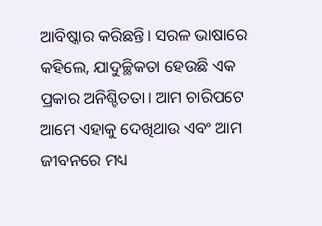ଆବିଷ୍କାର କରିଛନ୍ତି। ସରଳ ଭାଷାରେ କହିଲେ, ଯାଦୁଚ୍ଛିକତା ହେଉଛି ଏକ ପ୍ରକାର ଅନିଶ୍ଚିତତା। ଆମ ଚାରିପଟେ ଆମେ ଏହାକୁ ଦେଖିଥାଉ ଏବଂ ଆମ ଜୀବନରେ ମଧ୍ୟ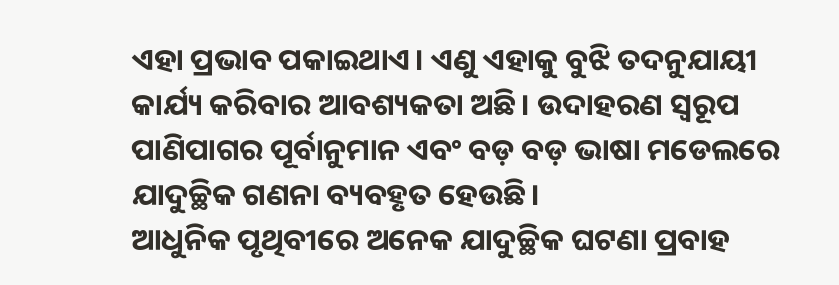ଏହା ପ୍ରଭାବ ପକାଇଥାଏ। ଏଣୁ ଏହାକୁ ବୁଝି ତଦନୁଯାୟୀ କାର୍ଯ୍ୟ କରିବାର ଆବଶ୍ୟକତା ଅଛି। ଉଦାହରଣ ସ୍ବରୂପ ପାଣିପାଗର ପୂର୍ବାନୁମାନ ଏବଂ ବଡ଼ ବଡ଼ ଭାଷା ମଡେଲରେ ଯାଦୁଚ୍ଛିକ ଗଣନା ବ୍ୟବହୃତ ହେଉଛି।
ଆଧୁନିକ ପୃଥିବୀରେ ଅନେକ ଯାଦୁଚ୍ଛିକ ଘଟଣା ପ୍ରବାହ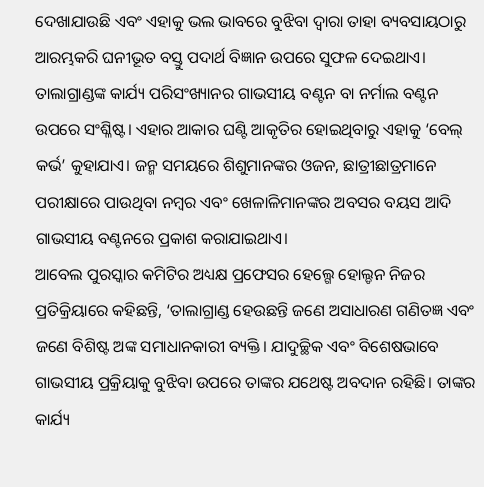ଦେଖାଯାଉଛି ଏବଂ ଏହାକୁ ଭଲ ଭାବରେ ବୁଝିବା ଦ୍ୱାରା ତାହା ବ୍ୟବସାୟଠାରୁ ଆରମ୍ଭକରି ଘନୀଭୂତ ବସ୍ତୁ ପଦାର୍ଥ ବିଜ୍ଞାନ ଉପରେ ସୁଫଳ ଦେଇଥାଏ। ତାଲାଗ୍ରାଣ୍ଡଙ୍କ କାର୍ଯ୍ୟ ପରିସଂଖ୍ୟାନର ଗାଭସୀୟ ବଣ୍ଟନ ବା ନର୍ମାଲ ବଣ୍ଟନ ଉପରେ ସଂଶ୍ଳିଷ୍ଟ। ଏହାର ଆକାର ଘଣ୍ଟି ଆକୃତିର ହୋଇଥିବାରୁ ଏହାକୁ ‘ବେଲ୍ କର୍ଭ’ କୁହାଯାଏ। ଜନ୍ମ ସମୟରେ ଶିଶୁମାନଙ୍କର ଓଜନ, ଛାତ୍ରୀଛାତ୍ରମାନେ ପରୀକ୍ଷାରେ ପାଉଥିବା ନମ୍ବର ଏବଂ ଖେଳାଳିମାନଙ୍କର ଅବସର ବୟସ ଆଦି ଗାଭସୀୟ ବଣ୍ଟନରେ ପ୍ରକାଶ କରାଯାଇଥାଏ।
ଆବେଲ ପୁରସ୍କାର କମିଟିର ଅଧ୍ୟକ୍ଷ ପ୍ରଫେସର ହେଲ୍ଗେ ହୋଲ୍ଡନ ନିଜର ପ୍ରତିକ୍ରିୟାରେ କହିଛନ୍ତି, ‘ତାଲାଗ୍ରାଣ୍ଡ ହେଉଛନ୍ତି ଜଣେ ଅସାଧାରଣ ଗଣିତଜ୍ଞ ଏବଂ ଜଣେ ବିଶିଷ୍ଟ ଅଙ୍କ ସମାଧାନକାରୀ ବ୍ୟକ୍ତି। ଯାଦୁଚ୍ଛିକ ଏବଂ ବିଶେଷଭାବେ ଗାଭସୀୟ ପ୍ରକ୍ରିୟାକୁ ବୁଝିବା ଉପରେ ତାଙ୍କର ଯଥେଷ୍ଟ ଅବଦାନ ରହିଛି। ତାଙ୍କର କାର୍ଯ୍ୟ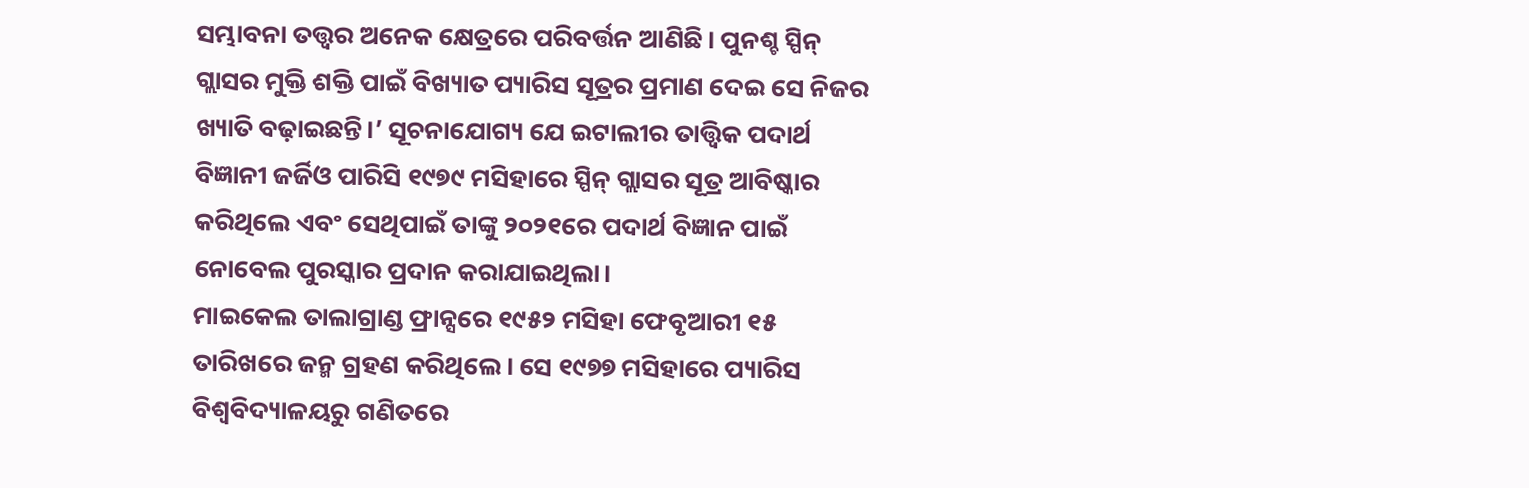ସମ୍ଭାବନା ତତ୍ତ୍ୱର ଅନେକ କ୍ଷେତ୍ରରେ ପରିବର୍ତ୍ତନ ଆଣିଛି। ପୁନଶ୍ଚ ସ୍ପିନ୍ ଗ୍ଲାସର ମୁକ୍ତି ଶକ୍ତି ପାଇଁ ବିଖ୍ୟାତ ପ୍ୟାରିସ ସୂତ୍ରର ପ୍ରମାଣ ଦେଇ ସେ ନିଜର ଖ୍ୟାତି ବଢ଼ାଇଛନ୍ତି।’ ସୂଚନାଯୋଗ୍ୟ ଯେ ଇଟାଲୀର ତାତ୍ତ୍ୱିକ ପଦାର୍ଥ ବିଜ୍ଞାନୀ ଜର୍ଜିଓ ପାରିସି ୧୯୭୯ ମସିହାରେ ସ୍ପିନ୍ ଗ୍ଲାସର ସୂତ୍ର ଆବିଷ୍କାର କରିଥିଲେ ଏବଂ ସେଥିପାଇଁ ତାଙ୍କୁ ୨୦୨୧ରେ ପଦାର୍ଥ ବିଜ୍ଞାନ ପାଇଁ ନୋବେଲ ପୁରସ୍କାର ପ୍ରଦାନ କରାଯାଇଥିଲା।
ମାଇକେଲ ତାଲାଗ୍ରାଣ୍ଡ ଫ୍ରାନ୍ସରେ ୧୯୫୨ ମସିହା ଫେବୃଆରୀ ୧୫ ତାରିଖରେ ଜନ୍ମ ଗ୍ରହଣ କରିଥିଲେ। ସେ ୧୯୭୭ ମସିହାରେ ପ୍ୟାରିସ ବିଶ୍ୱବିଦ୍ୟାଳୟରୁ ଗଣିତରେ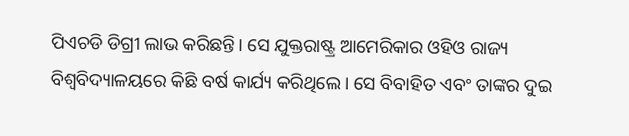ପିଏଚଡି ଡିଗ୍ରୀ ଲାଭ କରିଛନ୍ତି। ସେ ଯୁକ୍ତରାଷ୍ଟ୍ର ଆମେରିକାର ଓହିଓ ରାଜ୍ୟ ବିଶ୍ୱବିଦ୍ୟାଳୟରେ କିଛି ବର୍ଷ କାର୍ଯ୍ୟ କରିଥିଲେ। ସେ ବିବାହିତ ଏବଂ ତାଙ୍କର ଦୁଇ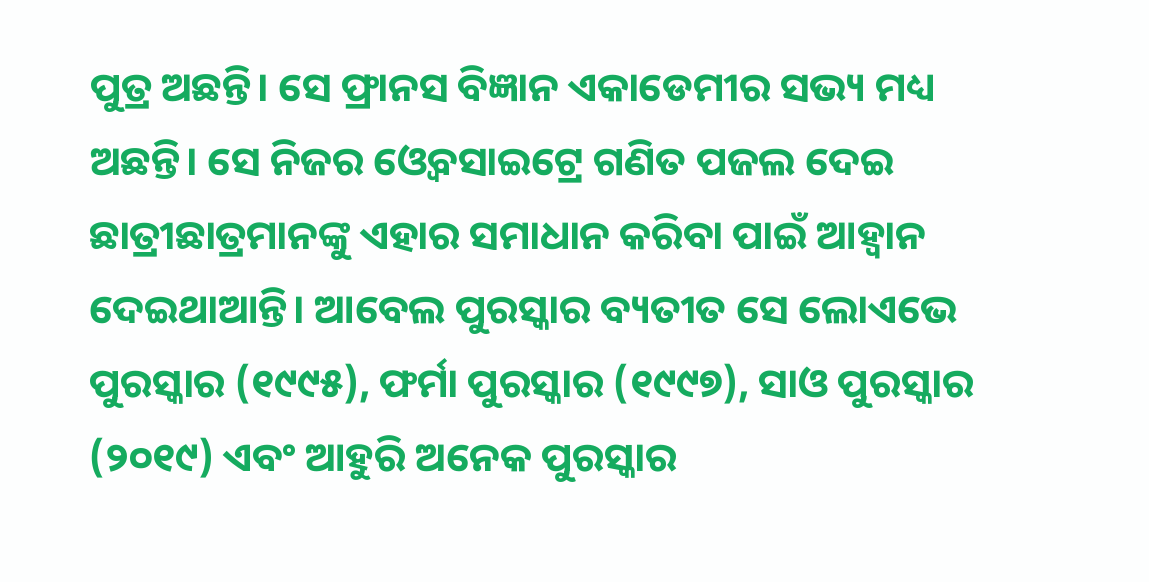ପୁତ୍ର ଅଛନ୍ତି। ସେ ଫ୍ରାନସ ବିଜ୍ଞାନ ଏକାଡେମୀର ସଭ୍ୟ ମଧ୍ୟ ଅଛନ୍ତି। ସେ ନିଜର ଓ୍ବେବସାଇଟ୍ରେ ଗଣିତ ପଜଲ ଦେଇ ଛାତ୍ରୀଛାତ୍ରମାନଙ୍କୁ ଏହାର ସମାଧାନ କରିବା ପାଇଁ ଆହ୍ବାନ ଦେଇଥାଆନ୍ତି। ଆବେଲ ପୁରସ୍କାର ବ୍ୟତୀତ ସେ ଲୋଏଭେ ପୁରସ୍କାର (୧୯୯୫), ଫର୍ମା ପୁରସ୍କାର (୧୯୯୭), ସାଓ ପୁରସ୍କାର (୨୦୧୯) ଏବଂ ଆହୁରି ଅନେକ ପୁରସ୍କାର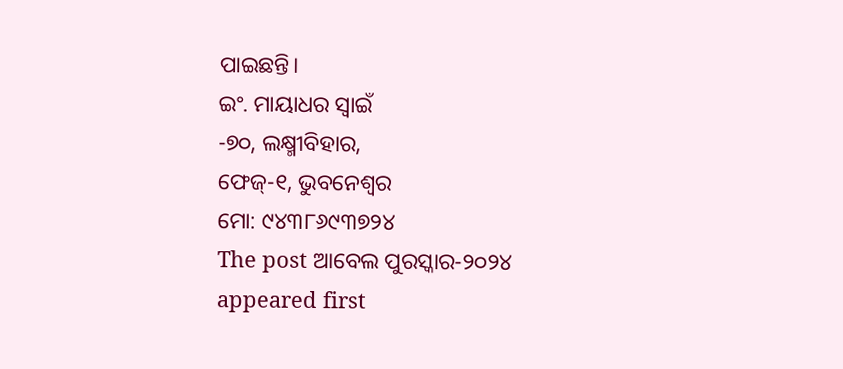ପାଇଛନ୍ତି।
ଇଂ. ମାୟାଧର ସ୍ବାଇଁ
-୭୦, ଲକ୍ଷ୍ମୀବିହାର,
ଫେଜ୍-୧, ଭୁବନେଶ୍ୱର
ମୋ: ୯୪୩୮୬୯୩୭୨୪
The post ଆବେଲ ପୁରସ୍କାର-୨୦୨୪ appeared first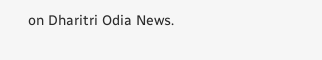on Dharitri Odia News.